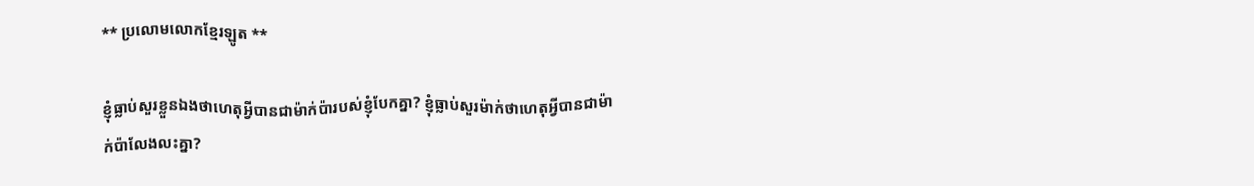** ប្រលោមលោកខ្មែរឡូត **

ខ្ញុំធ្លាប់សួរខ្លួនឯងថាហេតុអ្វីបានជាម៉ាក់ប៉ារបស់ខ្ញុំបែកគ្នា? ខ្ញុំធ្លាប់សួរម៉ាក់ថាហេតុអ្វីបានជាម៉ាក់ប៉ាលែងលះគ្នា?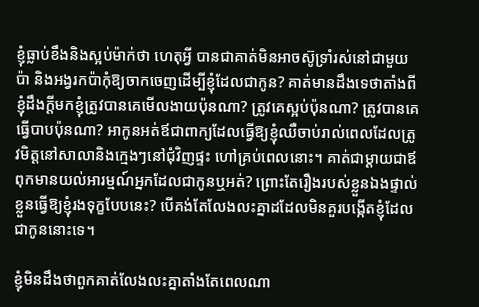ខ្ញុំធ្លាប់ខឹងនិងស្អប់ម៉ាក់ថា ហេតុអ្វី បានជាគាត់មិនអាចស៊ូទ្រាំរស់នៅជាមួយប៉ា និងអង្វរកប៉ាកុំឱ្យចាកចេញដើម្បីខ្ញុំដែលជាកូន? គាត់មានដឹងទេថាតាំងពីខ្ញុំដឹងក្តីមកខ្ញុំត្រូវបានគេមើលងាយប៉ុនណា? ត្រូវគេស្អប់ប៉ុនណា? ត្រូវបានគេធ្វើបាបប៉ុនណា? អាកូនអត់ឪជាពាក្យដែលធ្វើឱ្យខ្ញុំឈឺចាប់រាល់ពេលដែលត្រូវមិត្តនៅសាលានិងក្មេងៗនៅជុំវិញផ្ទះ ហៅគ្រប់ពេលនោះ។ គាត់ជាម្តាយជាឪពុកមានយល់អារម្មណ៍អ្នកដែលជាកូនឬអត់? ព្រោះតែរឿងរបស់ខ្លួនឯងផ្ទាល់ខ្លួនធ្វើឱ្យខ្ញុំរងទុក្ខបែបនេះ? បើគង់តែលែងលះគ្នាដដែលមិនគួរបង្កើតខ្ញុំដែលជាកូននោះទេ។

ខ្ញុំមិនដឹងថាពួកគាត់លែងលះគ្នាតាំងតែពេលណា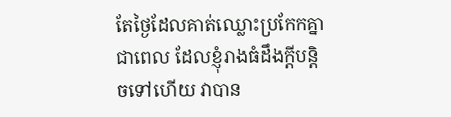តែថ្ងៃដែលគាត់ឈ្លោះប្រកែកគ្នា ជាពេល ដែលខ្ញុំរាងធំដឹងក្តីបន្តិចទៅហើយ វាបាន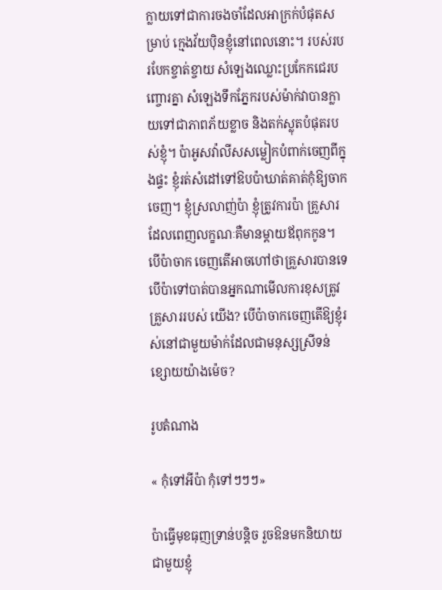ក្លាយទៅជាការចងចាំដែលអាក្រក់បំផុតសម្រាប់ ក្មេងវ័យប៉ិនខ្ញុំនៅពេលនោះ។ របស់របរបែកខ្ចាត់ខ្ចាយ សំឡេងឈ្លោះប្រកែកជេរបញ្ចោរគ្នា សំឡេងទឹកភ្នែករបស់ម៉ាក់វាបានក្លាយទៅជាភាពភ័យខ្លាច និងតក់ស្លុតបំផុតរបស់ខ្ញុំ។ ប៉ាអូសវ៉ាលីសសម្លៀកបំពាក់ចេញពីក្នុងផ្ទះ ខ្ញុំរត់សំដៅទៅឱបប៉ាឃាត់គាត់កុំឱ្យចាកចេញ។ ខ្ញុំស្រលាញ់ប៉ា ខ្ញុំត្រូវការប៉ា គ្រួសារដែលពេញលក្ខណៈគឺមានម្តាយឪពុកកូន។ បើប៉ាចាក ចេញតើអាចហៅថាគ្រួសារបានទេ បើប៉ាទៅបាត់បានអ្នកណាមើលការខុសត្រូវគ្រួសាររបស់ យើង? បើប៉ាចាកចេញតើឱ្យខ្ញុំរស់នៅជាមួយម៉ាក់ដែលជាមនុស្សស្រីទន់ខ្សោយយ៉ាងម៉េច?

រូបតំណាង

« កុំទៅអីប៉ា កុំទៅៗៗៗ»

ប៉ាធ្វើមុខធុញទ្រាន់បន្តិច រួចឱនមកនិយាយជាមួយខ្ញុំ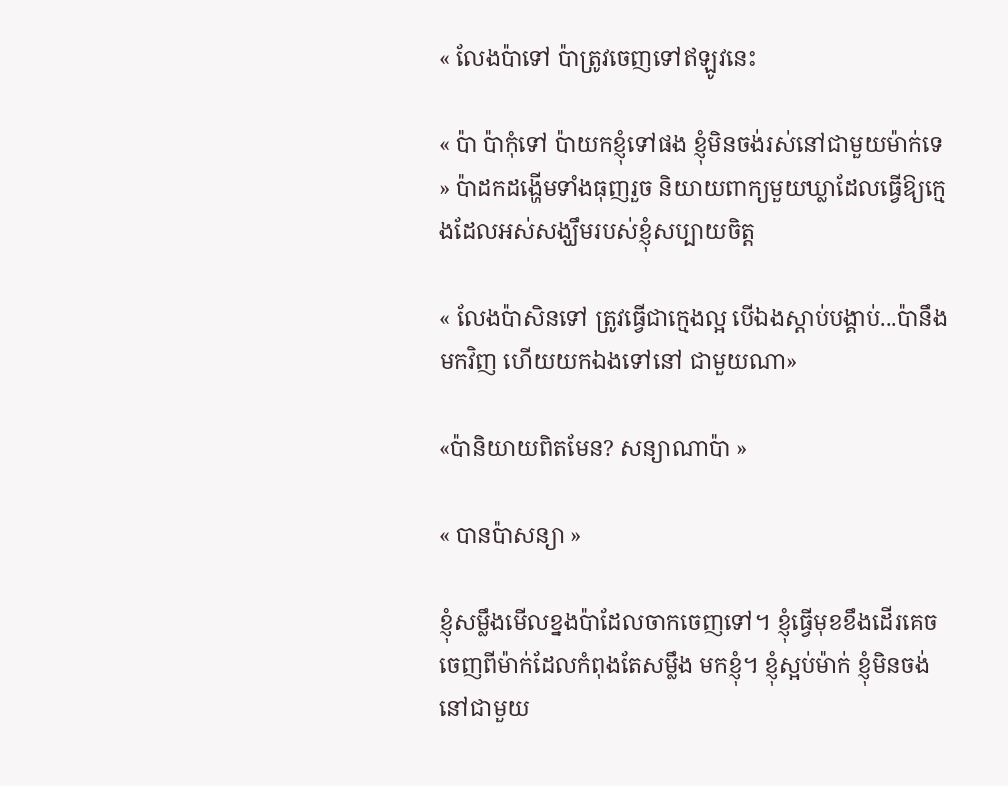« លែងប៉ាទៅ ប៉ាត្រូវចេញទៅឥឡូវនេះ

« ប៉ា ប៉ាកុំទៅ ប៉ាយកខ្ញុំទៅផង ខ្ញុំមិនចង់រស់នៅជាមួយម៉ាក់ទេ » ប៉ាដកដង្ហើមទាំងធុញរួច និយាយពាក្យមួយឃ្លាដែលធ្វើឱ្យក្មេងដែលអស់សង្ឃឹមរបស់ខ្ញុំសប្បាយចិត្ត

« លែងប៉ាសិនទៅ ត្រូវធ្វើជាក្មេងល្អ បើឯងស្តាប់បង្គាប់...ប៉ានឹងមកវិញ ហើយយកឯងទៅនៅ ជាមួយណា»

«ប៉ានិយាយពិតមែន? សន្យាណាប៉ា »

« បានប៉ាសន្យា »

ខ្ញុំសម្លឹងមើលខ្នងប៉ាដែលចាកចេញទៅ។ ខ្ញុំធ្វើមុខខឹងដើរគេចចេញពីម៉ាក់ដែលកំពុងតែសម្លឹង មកខ្ញុំ។ ខ្ញុំស្អប់ម៉ាក់ ខ្ញុំមិនចង់នៅជាមួយ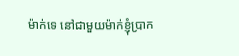ម៉ាក់ទេ នៅជាមួយម៉ាក់ខ្ញុំប្រាក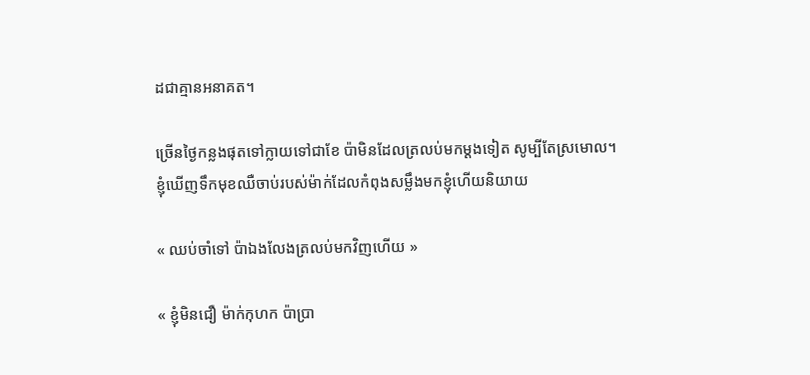ដជាគ្មានអនាគត។

ច្រើនថ្ងៃកន្លងផុតទៅក្លាយទៅជាខែ ប៉ាមិនដែលត្រលប់មកម្តងទៀត សូម្បីតែស្រមោល។ ខ្ញុំឃើញទឹកមុខឈឺចាប់របស់ម៉ាក់ដែលកំពុងសម្លឹងមកខ្ញុំហើយនិយាយ

« ឈប់ចាំទៅ ប៉ាឯងលែងត្រលប់មកវិញហើយ »

« ខ្ញុំមិនជឿ ម៉ាក់កុហក ប៉ាប្រា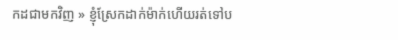កដជាមកវិញ » ខ្ញុំស្រែកដាក់ម៉ាក់ហើយរត់ទៅប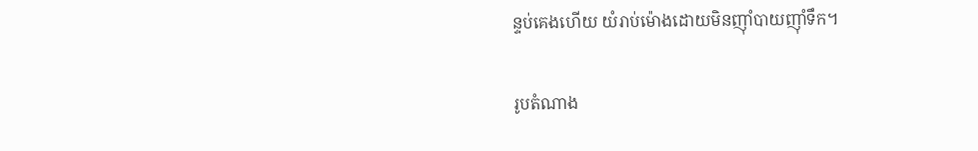ន្ទប់គេងហើយ យំរាប់ម៉ោងដោយមិនញ៉ាំបាយញ៉ាំទឹក។

រូបតំណាង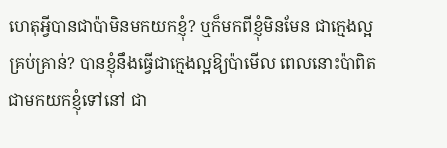ហេតុអ្វីបានជាប៉ាមិនមកយកខ្ញុំ? ឬក៏មកពីខ្ញុំមិនមែន ជាក្មេងល្អគ្រប់គ្រាន់? បានខ្ញុំនឹងធ្វើជាក្មេងល្អឱ្យប៉ាមើល ពេលនោះប៉ាពិតជាមកយកខ្ញុំទៅនៅ ជា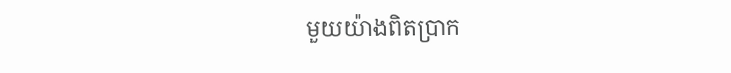មួយយ៉ាងពិតប្រាក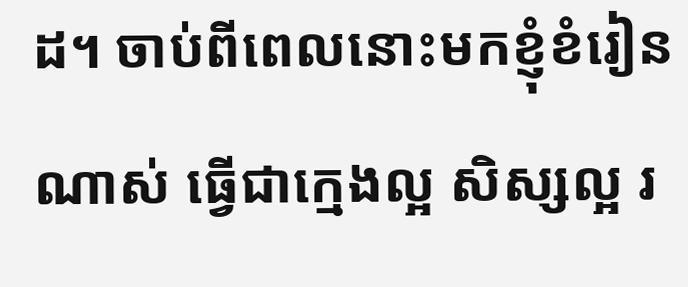ដ។ ចាប់ពីពេលនោះមកខ្ញុំខំរៀនណាស់ ធ្វើជាក្មេងល្អ សិស្សល្អ រ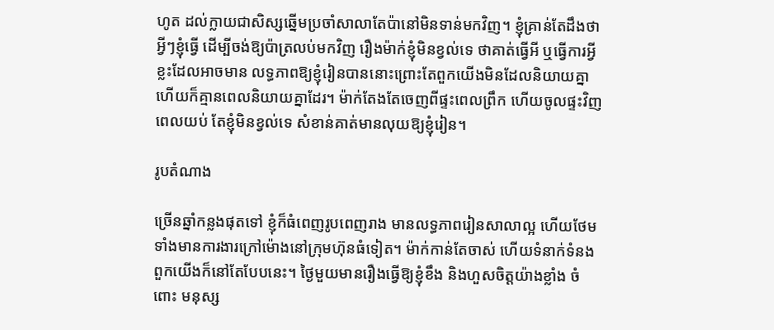ហូត ដល់ក្លាយជាសិស្សឆ្នើមប្រចាំសាលាតែប៉ានៅមិនទាន់មកវិញ។ ខ្ញុំគ្រាន់តែដឹងថាអ្វីៗខ្ញុំធ្វើ ដើម្បីចង់ឱ្យប៉ាត្រលប់មកវិញ រឿងម៉ាក់ខ្ញុំមិនខ្វល់ទេ ថាគាត់ធ្វើអី ឬធ្វើការអ្វីខ្លះដែលអាចមាន លទ្ធភាពឱ្យខ្ញុំរៀនបាននោះព្រោះតែពួកយើងមិនដែលនិយាយគ្នា ហើយក៏គ្មានពេលនិយាយគ្នាដែរ។ ម៉ាក់តែងតែចេញពីផ្ទះពេលព្រឹក ហើយចូលផ្ទះវិញពេលយប់ តែខ្ញុំមិនខ្វល់ទេ សំខាន់គាត់មានលុយឱ្យខ្ញុំរៀន។

រូបតំណាង

ច្រើនឆ្នាំកន្លងផុតទៅ ខ្ញុំក៏ធំពេញរូបពេញរាង មានលទ្ធភាពរៀនសាលាល្អ ហើយថែមទាំងមានការងារក្រៅម៉ោងនៅក្រុមហ៊ុនធំទៀត។ ម៉ាក់កាន់តែចាស់ ហើយទំនាក់ទំនងពួកយើងក៏នៅតែបែបនេះ។ ថ្ងៃមួយមានរឿងធ្វើឱ្យខ្ញុំខឹង និងហួសចិត្តយ៉ាងខ្លាំង ចំពោះ មនុស្ស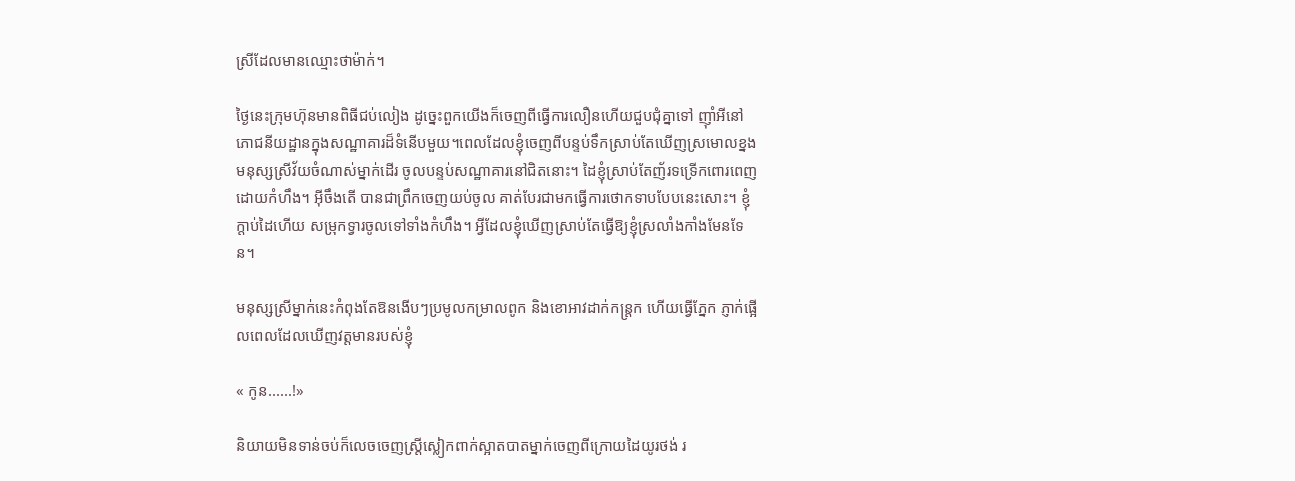ស្រីដែលមានឈ្មោះថាម៉ាក់។

ថ្ងៃនេះក្រុមហ៊ុនមានពិធីជប់លៀង ដូច្នេះពួកយើងក៏ចេញពីធ្វើការលឿនហើយជួបជុំគ្នាទៅ ញ៉ាំអីនៅភោជនីយដ្ឋានក្នុងសណ្ឋាគារដ៏ទំនើបមួយ។ពេលដែលខ្ញុំចេញពីបន្ទប់ទឹកស្រាប់តែឃើញស្រមោលខ្នងមនុស្សស្រីវ័យចំណាស់ម្នាក់ដើរ ចូលបន្ទប់សណ្ឋាគារនៅជិតនោះ។ ដៃខ្ញុំស្រាប់តែញ័រទទ្រើកពោរពេញដោយកំហឹង។ អ៊ីចឹងតើ បានជាព្រឹកចេញយប់ចូល គាត់បែរជាមកធ្វើការថោកទាបបែបនេះសោះ។ ខ្ញុំក្តាប់ដៃហើយ សម្រុកទ្វារចូលទៅទាំងកំហឹង។ អ្វីដែលខ្ញុំឃើញស្រាប់តែធ្វើឱ្យខ្ញុំស្រលាំងកាំងមែនទែន។

មនុស្សស្រីម្នាក់នេះកំពុងតែឱនងើបៗប្រមូលកម្រាលពូក និងខោអាវដាក់កន្ត្រក ហើយធ្វើភ្នែក ភ្ញាក់ផ្អើលពេលដែលឃើញវត្តមានរបស់ខ្ញុំ

« កូន......!»

និយាយមិនទាន់ចប់ក៏លេចចេញស្ត្រីស្លៀកពាក់ស្អាតបាតម្នាក់ចេញពីក្រោយដៃយូរថង់ រ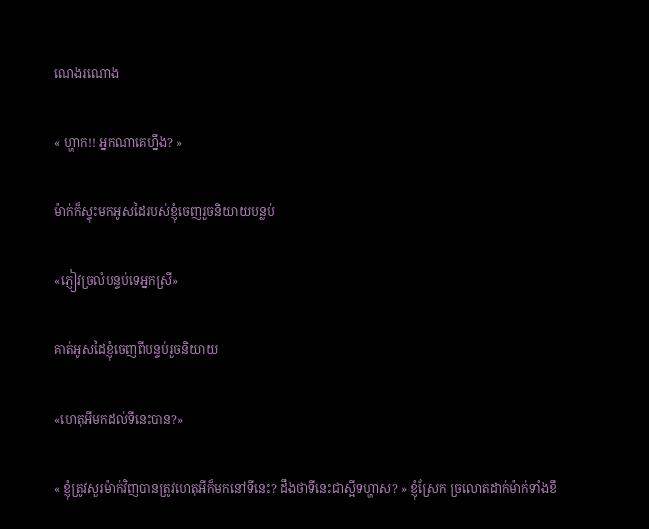ណេងរណោង

« ហ្ហាក!! អ្នកណាគេហ្នឹង? »

ម៉ាក់ក៏ស្ទុះមកអូសដៃរបស់ខ្ញុំចេញរួចនិយាយបន្លប់

«ភ្ញៀវច្រលំបន្ទប់ទេអ្នកស្រី»

គាត់អូសដៃខ្ញុំចេញពីបន្ទប់រួចនិយាយ

«ហេតុអីមកដល់ទីនេះបាន?»

« ខ្ញុំត្រូវសួរម៉ាក់វិញបានត្រូវហេតុអីក៏មកនៅទីនេះ? ដឹងថាទីនេះជាស្អីទហ្ហាស? » ខ្ញុំស្រែក ច្រលោតដាក់ម៉ាក់ទាំងខឹ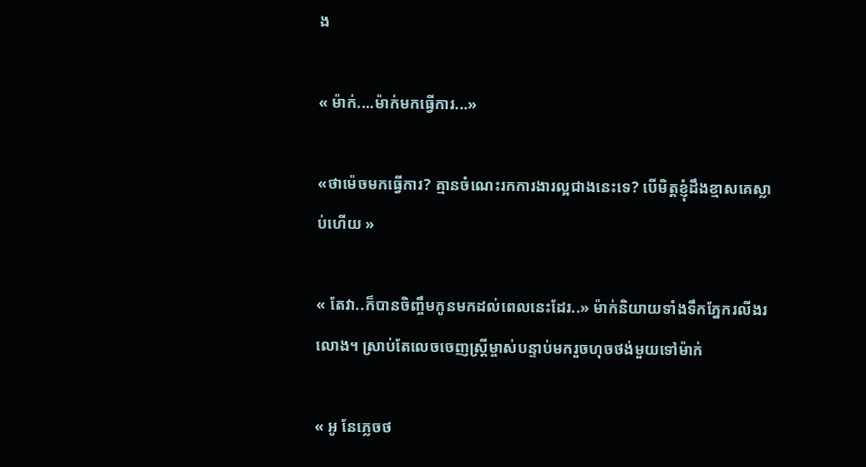ង

« ម៉ាក់....ម៉ាក់មកធ្វើការ...»

«ថាម៉េចមកធ្វើការ? គ្មានចំណេះរកការងារល្អជាងនេះទេ? បើមិត្តខ្ញុំដឹងខ្មាសគេស្លាប់ហើយ »

« តែវា..ក៏បានចិញ្ចឹមកូនមកដល់ពេលនេះដែរ..» ម៉ាក់និយាយទាំងទឹកភ្នែករលីងរលោង។ ស្រាប់តែលេចចេញស្ត្រីម្ចាស់បន្ទាប់មករួចហុចថង់មួយទៅម៉ាក់

« អូ នែភ្លេចថ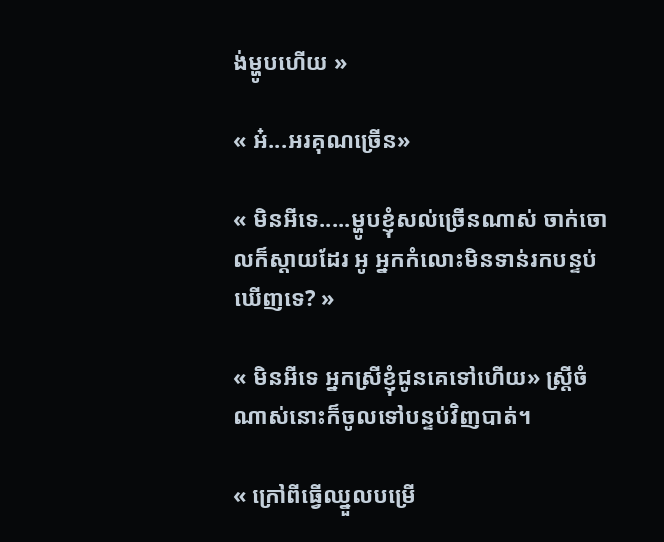ង់ម្ហូបហើយ »

« អ៎...អរគុណច្រើន»

« មិនអីទេ.....ម្ហូបខ្ញុំសល់ច្រើនណាស់ ចាក់ចោលក៏ស្តាយដែរ អូ អ្នកកំលោះមិនទាន់រកបន្ទប់ឃើញទេ? »

« មិនអីទេ អ្នកស្រីខ្ញុំជូនគេទៅហើយ» ស្ត្រីចំណាស់នោះក៏ចូលទៅបន្ទប់វិញបាត់។

« ក្រៅពីធ្វើឈ្នួលបម្រើ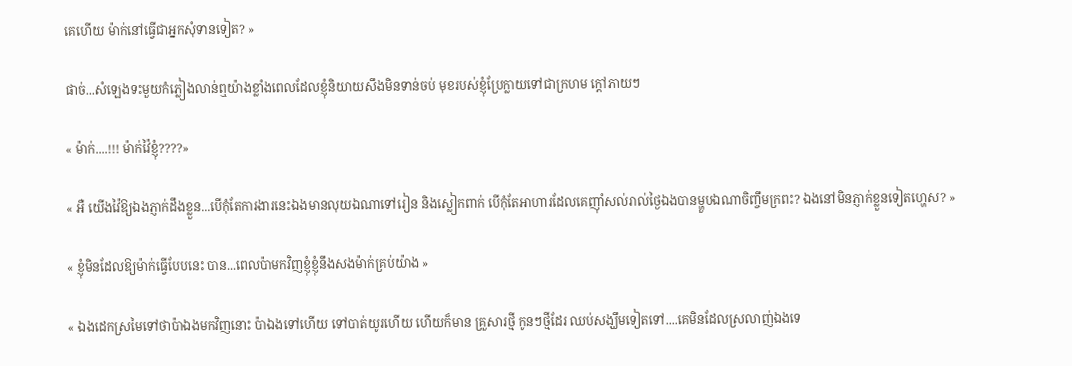គេហើយ ម៉ាក់នៅធ្វើជាអ្នកសុំទានទៀត? »

ផាច់...សំឡេងទះមួយកំភ្លៀងលាន់ឮយ៉ាងខ្លាំងពេលដែលខ្ញុំនិយាយសឹងមិនទាន់ចប់ មុខរបស់ខ្ញុំប្រែក្លាយទៅជាក្រហម ក្តៅភាយៗ

« ម៉ាក់....!!! ម៉ាក់វ៉ៃខ្ញុំ????»

« អឺ យើងវ៉ៃឱ្យឯងភ្ញាក់ដឹងខ្លួន...បើកុំតែការងារនេះឯងមានលុយឯណាទៅរៀន និងស្លៀកពាក់ បើកុំតែអាហារដែលគេញ៉ាំសល់រាល់ថ្ងៃឯងបានម្ហួបឯណាចិញ្ចឹមក្រពះ? ឯងនៅមិនភ្ញាក់ខ្លួនទៀតហ្ហេស? »

« ខ្ញុំមិនដែលឱ្យម៉ាក់ធ្វើបែបនេះ បាន...ពេលប៉ាមកវិញខ្ញុំខ្ញុំនឹងសងម៉ាក់គ្រប់យ៉ាង »

« ឯងដេកស្រមៃទៅថាប៉ាឯងមកវិញនោះ ប៉ាឯងទៅហើយ ទៅបាត់យូរហើយ ហើយក៏មាន គ្រួសារថ្មី កូនៗថ្មីដែរ ឈប់សង្ឃឹមទៀតទៅ....គេមិនដែលស្រលាញ់ឯងទេ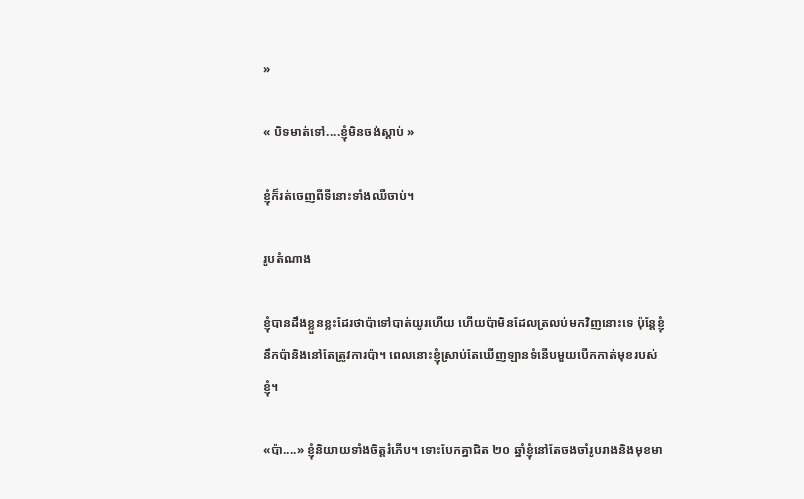»

« បិទមាត់ទៅ....ខ្ញុំមិនចង់ស្តាប់ »

ខ្ញុំក៏រត់ចេញពីទីនោះទាំងឈឺចាប់។

រូបតំណាង

ខ្ញុំបានដឹងខ្លួនខ្លះដែរថាប៉ាទៅបាត់យូរហើយ ហើយប៉ាមិនដែលត្រលប់មកវិញនោះទេ ប៉ុន្តែខ្ញុំនឹកប៉ានិងនៅតែត្រូវការប៉ា។ ពេលនោះខ្ញុំស្រាប់តែឃើញឡានទំនើបមួយបើកកាត់មុខរបស់ខ្ញុំ។

«ប៉ា....» ខ្ញុំនិយាយទាំងចិត្តរំភើប។ ទោះបែកគ្នាជិត ២០ ឆ្នាំខ្ញុំនៅតែចងចាំរូបរាងនិងមុខមា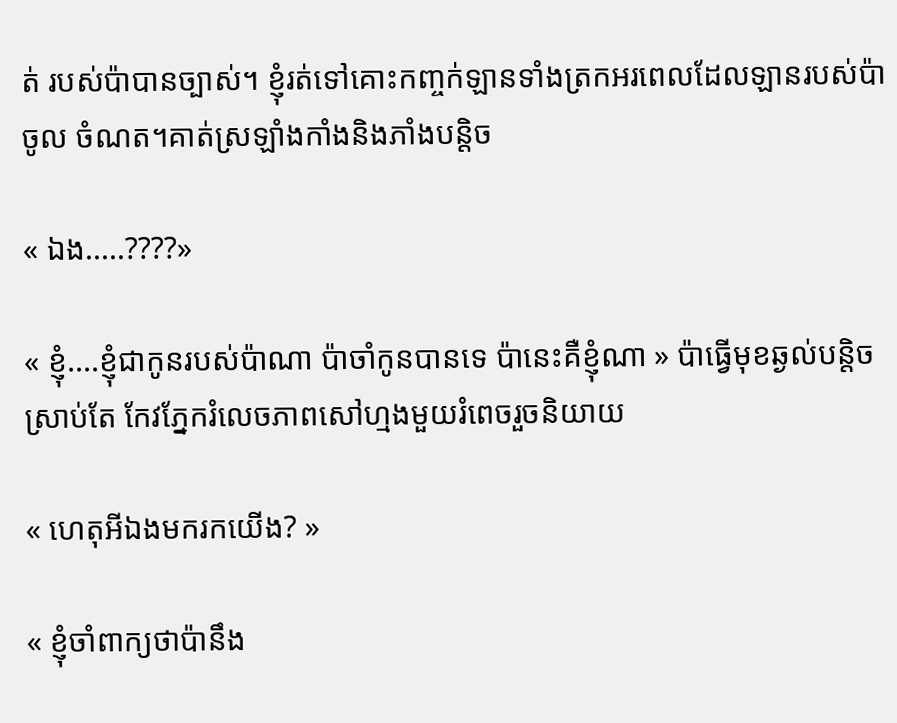ត់ របស់ប៉ាបានច្បាស់។ ខ្ញុំរត់ទៅគោះកញ្ចក់ឡានទាំងត្រកអរពេលដែលឡានរបស់ប៉ាចូល ចំណត។គាត់ស្រឡាំងកាំងនិងភាំងបន្តិច

« ឯង.....????»

« ខ្ញុំ....ខ្ញុំជាកូនរបស់ប៉ាណា ប៉ាចាំកូនបានទេ ប៉ានេះគឺខ្ញុំណា » ប៉ាធ្វើមុខឆ្ងល់បន្តិច ស្រាប់តែ កែវភ្នែករំលេចភាពសៅហ្មងមួយរំពេចរួចនិយាយ

« ហេតុអីឯងមករកយើង? »

« ខ្ញុំចាំពាក្យថាប៉ានឹង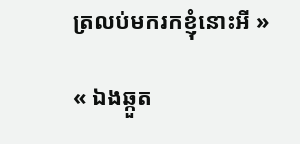ត្រលប់មករកខ្ញុំនោះអី »

« ឯងឆ្កួត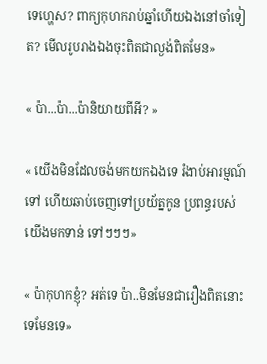ទេហ្ហេស? ពាក្យកុហករាប់ឆ្នាំហើយឯងនៅចាំទៀត? មើលរូបរាងឯងចុះពិតជាល្ងង់ពិតមែន»

« ប៉ា...ប៉ា...ប៉ានិយាយពីអី? »

« យើងមិនដែលចង់មកយកឯងទេ រំងាប់អារម្មណ៍ទៅ ហើយឆាប់ចេញទៅប្រយ័ត្នកូន ប្រពន្ធរបស់យើងមកទាន់ ទៅៗៗៗ»

« ប៉ាកុហកខ្ញុំ? អត់ទេ ប៉ា..មិនមែនជារឿងពិតនោះទេមែនទេ»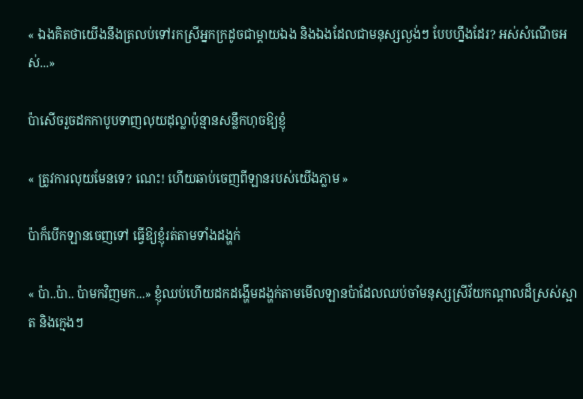« ឯងគិតថាយើងនឹងត្រលប់ទៅរកស្រីអ្នកក្រដូចជាម្តាយឯង និងឯងដែលជាមនុស្សល្ងង់ៗ បែបហ្នឹងដែរ? អស់សំណើចអស់...»

ប៉ាសើចរួចដកកាបូបទាញលុយដុល្លាប៉ុន្មានសន្លឹកហុចឱ្យខ្ញុំ

« ត្រូវការលុយមែនទេ? ណេះ! ហើយឆាប់ចេញពីឡានរបស់យើងភ្លាម »

ប៉ាក៏បើកឡានចេញទៅ ធ្វើឱ្យខ្ញុំរត់តាមទាំងដង្ហក់

« ប៉ា..ប៉ា.. ប៉ាមកវិញមក...» ខ្ញុំឈប់ហើយដកដង្ហើមដង្ហក់តាមមើលឡានប៉ាដែលឈប់ចាំមនុស្សស្រីវ័យកណ្តាលដ៏ស្រស់ស្អាត និងក្មេងៗ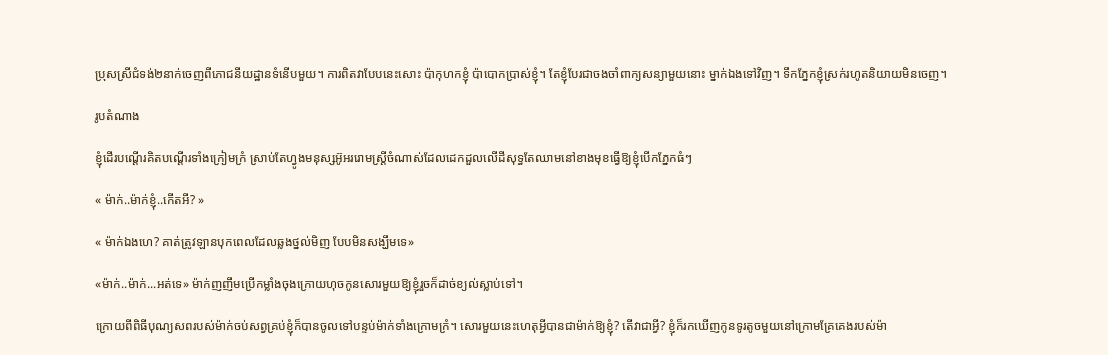ប្រុសស្រីជំទង់២នាក់ចេញពីភោជនីយដ្ឋានទំនើបមួយ។ ការពិតវាបែបនេះសោះ ប៉ាកុហកខ្ញុំ ប៉ាបោកប្រាស់ខ្ញុំ។ តែខ្ញុំបែរជាចងចាំពាក្យសន្យាមួយនោះ ម្នាក់ឯងទៅវិញ។ ទឹកភ្នែកខ្ញុំស្រក់រហូតនិយាយមិនចេញ។

រូបតំណាង

ខ្ញុំដើរបណ្តើរគិតបណ្តើរទាំងក្រៀមក្រំ ស្រាប់តែហ្វូងមនុស្សអ៊ូអររោមស្រ្តីចំណាស់ដែលដេកដួលលើដីសុទ្ធតែឈាមនៅខាងមុខធ្វើឱ្យខ្ញុំបើកភ្នែកធំៗ

« ម៉ាក់..ម៉ាក់ខ្ញុំ..កើតអី? »

« ម៉ាក់ឯងហេ? គាត់ត្រូវឡានបុកពេលដែលឆ្លងថ្នល់មិញ បែបមិនសង្ឃឹមទេ»

«ម៉ាក់..ម៉ាក់...អត់ទេ» ម៉ាក់ញញឹមប្រើកម្លាំងចុងក្រោយហុចកូនសោរមួយឱ្យខ្ញុំរួចក៏ដាច់ខ្យល់ស្លាប់ទៅ។

ក្រោយពីពិធីបុណ្យសពរបស់ម៉ាក់ចប់សព្វគ្រប់ខ្ញុំក៏បានចូលទៅបន្ទប់ម៉ាក់ទាំងក្រោមក្រំ។ សោរមួយនេះហេតុអ្វីបានជាម៉ាក់ឱ្យខ្ញុំ? តើវាជាអ្វី? ខ្ញុំក៏រកឃើញកូនទូរតូចមួយនៅក្រោមគ្រែគេងរបស់ម៉ា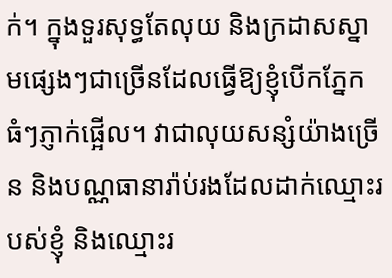ក់។ ក្នុងទួរសុទ្ធតែលុយ និងក្រដាសស្នាមផ្សេងៗជាច្រើនដែលធ្វើឱ្យខ្ញុំបើកភ្នែក ធំៗភ្ញាក់ផ្អើល។ វាជាលុយសន្សំយ៉ាងច្រើន និងបណ្ណធានារ៉ាប់រងដែលដាក់ឈ្មោះរបស់ខ្ញុំ និងឈ្មោះរ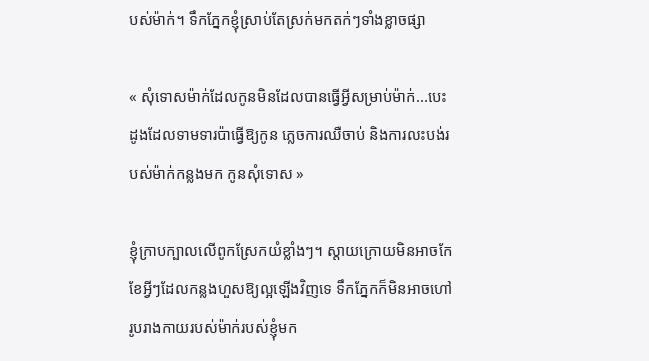បស់ម៉ាក់។ ទឹកភ្នែកខ្ញុំស្រាប់តែស្រក់មកតក់ៗទាំងខ្លាចផ្សា

« សុំទោសម៉ាក់ដែលកូនមិនដែលបានធ្វើអ្វីសម្រាប់ម៉ាក់...បេះដូងដែលទាមទារប៉ាធ្វើឱ្យកូន ភ្លេចការឈឺចាប់ និងការលះបង់របស់ម៉ាក់កន្លងមក កូនសុំទោស »

ខ្ញុំក្រាបក្បាលលើពូកស្រែកយំខ្លាំងៗ។ ស្តាយក្រោយមិនអាចកែខែអ្វីៗដែលកន្លងហួសឱ្យល្អឡើងវិញទេ ទឹកភ្នែកក៏មិនអាចហៅរូបរាងកាយរបស់ម៉ាក់របស់ខ្ញុំមក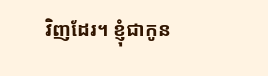វិញដែរ។ ខ្ញុំជាកូន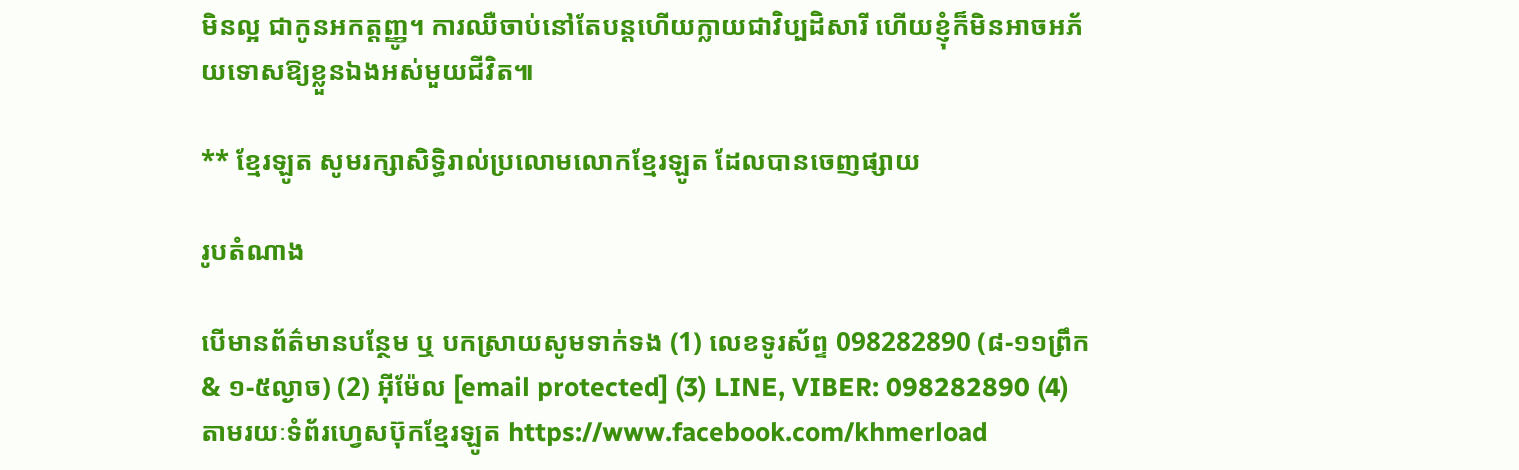មិនល្អ ជាកូនអកត្តញ្ញូ។ ការឈឺចាប់នៅតែបន្តហើយក្លាយជាវិប្បដិសារី ហើយខ្ញុំក៏មិនអាចអភ័យទោសឱ្យខ្លួនឯងអស់មួយជីវិត៕

** ខ្មែរឡូត សូមរក្សាសិទ្ធិរាល់ប្រលោមលោកខ្មែរឡូត ដែលបានចេញផ្សាយ

រូបតំណាង

បើមានព័ត៌មានបន្ថែម ឬ បកស្រាយសូមទាក់ទង (1) លេខទូរស័ព្ទ 098282890 (៨-១១ព្រឹក & ១-៥ល្ងាច) (2) អ៊ីម៉ែល [email protected] (3) LINE, VIBER: 098282890 (4) តាមរយៈទំព័រហ្វេសប៊ុកខ្មែរឡូត https://www.facebook.com/khmerload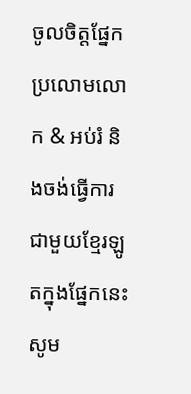ចូលចិត្តផ្នែក ប្រលោមលោក & អប់រំ និងចង់ធ្វើការជាមួយខ្មែរឡូតក្នុងផ្នែកនេះ សូម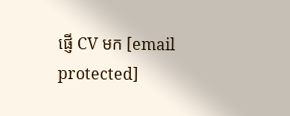ផ្ញើ CV មក [email protected]